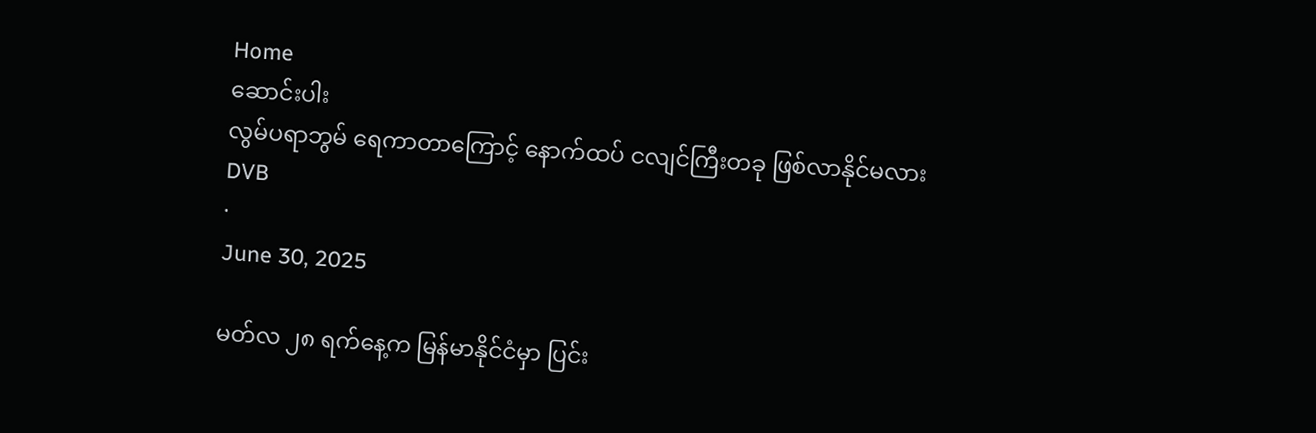Home
ဆောင်းပါး
လွမ်ပရာဘွမ် ရေကာတာကြောင့် နောက်ထပ် ငလျင်ကြီးတခု ဖြစ်လာနိုင်မလား
DVB
·
June 30, 2025

မတ်လ ၂၈ ရက်နေ့က မြန်မာနိုင်ငံမှာ ပြင်း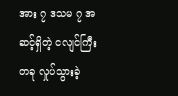အား ၇ ဒသမ ၇ အဆင့်ရှိတဲ့ ငလျင်ကြီးတခု လှုပ်သွားခဲ့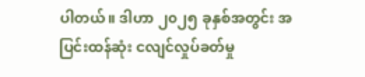ပါတယ်။ ဒါဟာ ၂၀၂၅ ခုနှစ်အတွင်း အပြင်းထန်ဆုံး ငလျင်လှုပ်ခတ်မှု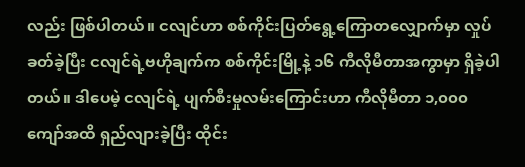လည်း ဖြစ်ပါတယ်။ ငလျင်ဟာ စစ်ကိုင်းပြတ်ရွေ့ကြောတလျှောက်မှာ လှုပ်ခတ်ခဲ့ပြီး ငလျင်ရဲ့ဗဟိုချက်က စစ်ကိုင်းမြို့နဲ့ ၁၆ ကီလိုမီတာအကွာမှာ ရှိခဲ့ပါတယ်။ ဒါပေမဲ့ ငလျင်ရဲ့ ပျက်စီးမှုလမ်းကြောင်းဟာ ကီလိုမီတာ ၁,၀၀၀ ကျော်အထိ ရှည်လျားခဲ့ပြီး ထိုင်း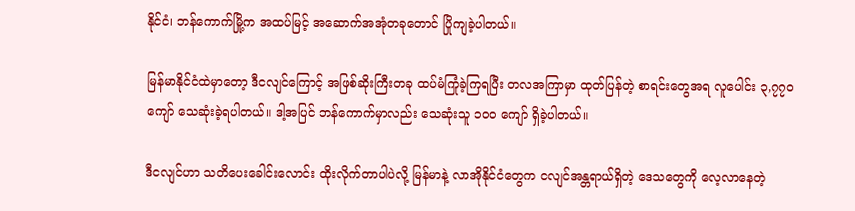နိုင်ငံ၊ ဘန်ကောက်မြို့က အထပ်မြင့် အဆောက်အအုံတခုတောင် ပြိုကျခဲ့ပါတယ်။

မြန်မာနိုင်ငံထဲမှာတော့ ဒီငလျင်ကြောင့် အဖြစ်ဆိုးကြီးတခု ထပ်မံကြုံခဲ့ကြရပြီး တလအကြာမှာ ထုတ်ပြန်တဲ့ စာရင်းတွေအရ လူပေါင်း ၃,၇၇၀ ကျော် သေဆုံးခဲ့ရပါတယ်။ ဒါ့အပြင် ဘန်ကောက်မှာလည်း သေဆုံးသူ ၁၀၀ ကျော် ရှိခဲ့ပါတယ်။

ဒီငလျင်ဟာ သတိပေးခေါင်းလောင်း ထိုးလိုက်တာပါပဲလို့ မြန်မာနဲ့ လာအိုနိုင်ငံတွေက ငလျင်အန္တရာယ်ရှိတဲ့ ဒေသတွေကို လေ့လာနေတဲ့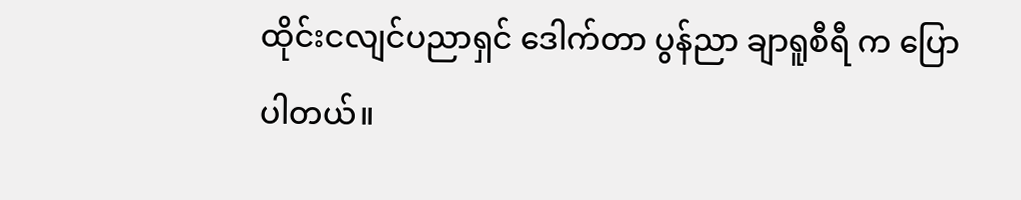ထိုင်းငလျင်ပညာရှင် ဒေါက်တာ ပွန်ညာ ချာရူစီရီ က ပြောပါတယ်။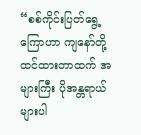“စစ်ကိုင်းပြတ်ရွေ့ကြောဟာ ကျနော်တို့ ထင်ထားတာထက် အများကြီး ပိုအန္တရာယ်များပါ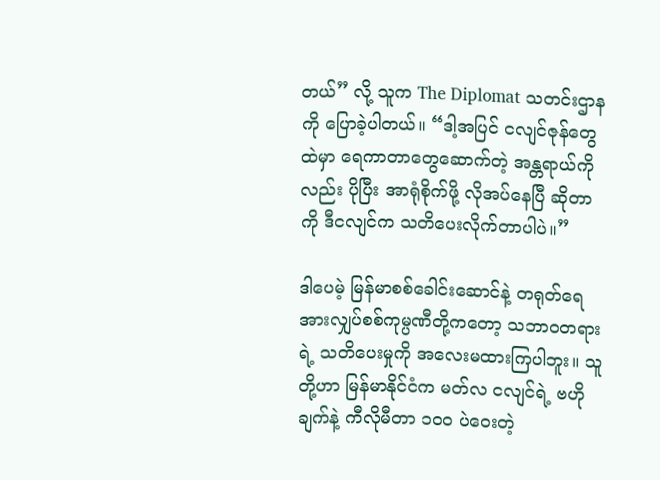တယ်” လို့ သူက The Diplomat သတင်းဌာနကို ပြောခဲ့ပါတယ်။ “ဒါ့အပြင် ငလျင်ဇုန်တွေထဲမှာ ရေကာတာတွေဆောက်တဲ့ အန္တရာယ်ကိုလည်း ပိုပြီး အာရုံစိုက်ဖို့ လိုအပ်နေပြီ ဆိုတာကို ဒီငလျင်က သတိပေးလိုက်တာပါပဲ။”

ဒါပေမဲ့ မြန်မာစစ်ခေါင်းဆောင်နဲ့ တရုတ်ရေအားလျှပ်စစ်ကုမ္ပဏီတို့ကတော့ သဘာဝတရားရဲ့ သတိပေးမှုကို အလေးမထားကြပါဘူး။ သူတို့ဟာ မြန်မာနိုင်ငံက မတ်လ ငလျင်ရဲ့ ဗဟိုချက်နဲ့ ကီလိုမီတာ ၁၀၀ ပဲဝေးတဲ့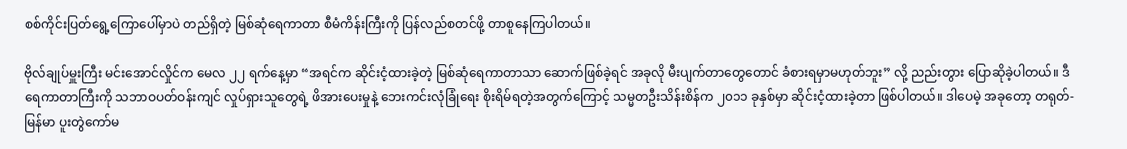စစ်ကိုင်းပြတ်ရွေ့ကြောပေါ်မှာပဲ တည်ရှိတဲ့ မြစ်ဆုံရေကာတာ စီမံကိန်းကြီးကို ပြန်လည်စတင်ဖို့ တာစူနေကြပါတယ်။

ဗိုလ်ချုပ်မှူးကြီး မင်းအောင်လှိုင်က မေလ ၂၂ ရက်နေ့မှာ “အရင်က ဆိုင်းငံ့ထားခဲ့တဲ့ မြစ်ဆုံရေကာတာသာ ဆောက်ဖြစ်ခဲ့ရင် အခုလို မီးပျက်တာတွေတောင် ခံစားရမှာမဟုတ်ဘူး” လို့ ညည်းတွား ပြောဆိုခဲ့ပါတယ်။ ဒီရေကာတာကြီးကို သဘာဝပတ်ဝန်းကျင် လှုပ်ရှားသူတွေရဲ့ ဖိအားပေးမှုနဲ့ ဘေးကင်းလုံခြုံရေး စိုးရိမ်ရတဲ့အတွက်ကြောင့် သမ္မတဦးသိန်းစိန်က ၂၀၁၁ ခုနှစ်မှာ ဆိုင်းငံ့ထားခဲ့တာ ဖြစ်ပါတယ်။ ဒါပေမဲ့ အခုတော့ တရုတ်-မြန်မာ ပူးတွဲကော်မ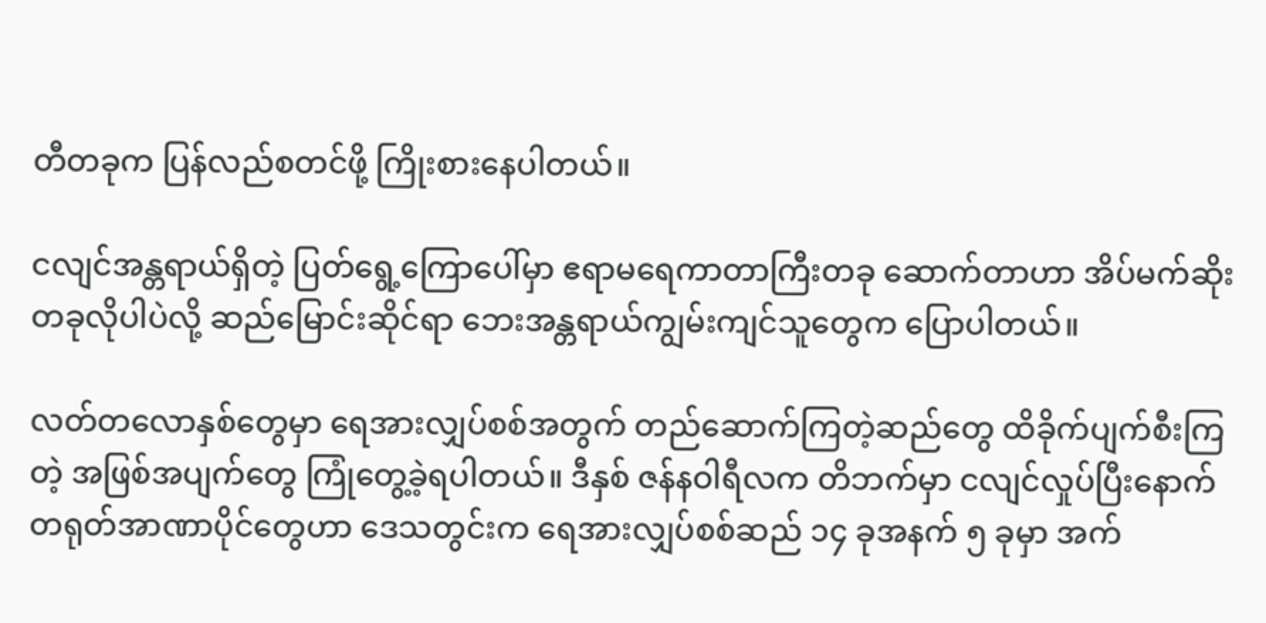တီတခုက ပြန်လည်စတင်ဖို့ ကြိုးစားနေပါတယ်။

ငလျင်အန္တရာယ်ရှိတဲ့ ပြတ်ရွေ့ကြောပေါ်မှာ ဧရာမရေကာတာကြီးတခု ဆောက်တာဟာ အိပ်မက်ဆိုးတခုလိုပါပဲလို့ ဆည်မြောင်းဆိုင်ရာ ဘေးအန္တရာယ်ကျွမ်းကျင်သူတွေက ပြောပါတယ်။

လတ်တလောနှစ်တွေမှာ ရေအားလျှပ်စစ်အတွက် တည်ဆောက်ကြတဲ့ဆည်တွေ ထိခိုက်ပျက်စီးကြတဲ့ အဖြစ်အပျက်တွေ ကြုံတွေ့ခဲ့ရပါတယ်။ ဒီနှစ် ဇန်နဝါရီလက တိဘက်မှာ ငလျင်လှုပ်ပြီးနောက် တရုတ်အာဏာပိုင်တွေဟာ ဒေသတွင်းက ရေအားလျှပ်စစ်ဆည် ၁၄ ခုအနက် ၅ ခုမှာ အက်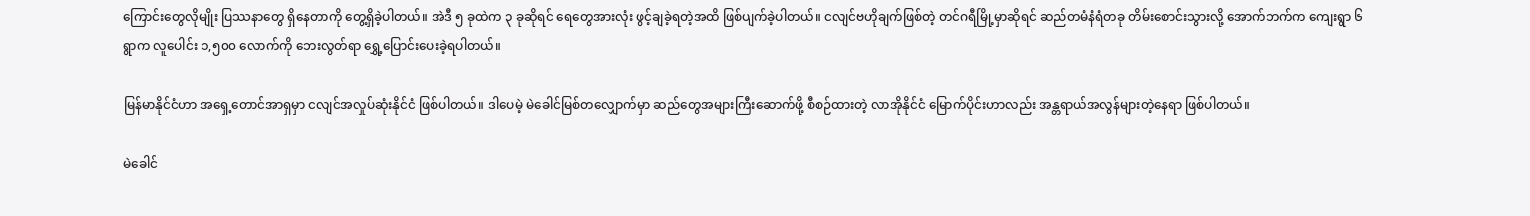ကြောင်းတွေလိုမျိုး ပြဿနာတွေ ရှိနေတာကို တွေ့ရှိခဲ့ပါတယ်။ အဲဒီ ၅ ခုထဲက ၃ ခုဆိုရင် ရေတွေအားလုံး ဖွင့်ချခဲ့ရတဲ့အထိ ဖြစ်ပျက်ခဲ့ပါတယ်။ ငလျင်ဗဟိုချက်ဖြစ်တဲ့ တင်ဂရီမြို့မှာဆိုရင် ဆည်တမံနံရံတခု တိမ်းစောင်းသွားလို့ အောက်ဘက်က ကျေးရွာ ၆ ရွာက လူပေါင်း ၁,၅၀၀ လောက်ကို ဘေးလွတ်ရာ ရွှေ့ပြောင်းပေးခဲ့ရပါတယ်။

မြန်မာနိုင်ငံဟာ အရှေ့တောင်အာရှမှာ ငလျင်အလှုပ်ဆုံးနိုင်ငံ ဖြစ်ပါတယ်။ ဒါပေမဲ့ မဲခေါင်မြစ်တလျှောက်မှာ ဆည်တွေအများကြီးဆောက်ဖို့ စီစဉ်ထားတဲ့ လာအိုနိုင်ငံ မြောက်ပိုင်းဟာလည်း အန္တရာယ်အလွန်များတဲ့နေရာ ဖြစ်ပါတယ်။

မဲခေါင်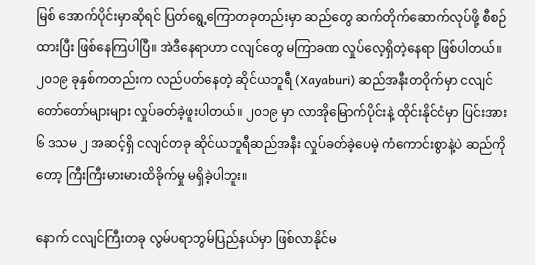မြစ် အောက်ပိုင်းမှာဆိုရင် ပြတ်ရွေ့ကြောတခုတည်းမှာ ဆည်တွေ ဆက်တိုက်ဆောက်လုပ်ဖို့ စီစဉ်ထားပြီး ဖြစ်နေကြပါပြီ။ အဲဒီနေရာဟာ ငလျင်တွေ မကြာခဏ လှုပ်လေ့ရှိတဲ့နေရာ ဖြစ်ပါတယ်။ ၂၀၁၉ ခုနှစ်ကတည်းက လည်ပတ်နေတဲ့ ဆိုင်ယဘူရီ (Xayaburi) ဆည်အနီးတဝိုက်မှာ ငလျင်တော်တော်များများ လှုပ်ခတ်ခဲ့ဖူးပါတယ်။ ၂၀၁၉ မှာ လာအိုမြောက်ပိုင်းနဲ့ ထိုင်းနိုင်ငံမှာ ပြင်းအား ၆ ဒသမ ၂ အဆင့်ရှိ ငလျင်တခု ဆိုင်ယဘူရီဆည်အနီး လှုပ်ခတ်ခဲ့ပေမဲ့ ကံကောင်းစွာနဲ့ပဲ ဆည်ကိုတော့ ကြီးကြီးမားမားထိခိုက်မှု မရှိခဲ့ပါဘူး။

နောက် ငလျင်ကြီးတခု လွမ်ပရာဘွမ်ပြည်နယ်မှာ ဖြစ်လာနိုင်မ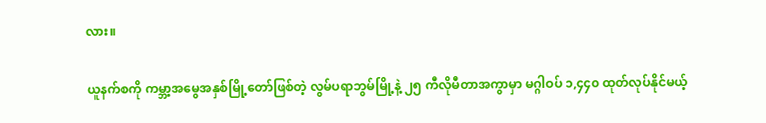လား။

ယူနက်စကို ကမ္ဘာ့အမွေအနှစ်မြို့တော်ဖြစ်တဲ့ လွမ်ပရာဘွမ်မြို့နဲ့ ၂၅ ကီလိုမီတာအကွာမှာ မဂ္ဂါဝပ် ၁,၄၄၀ ထုတ်လုပ်နိုင်မယ့်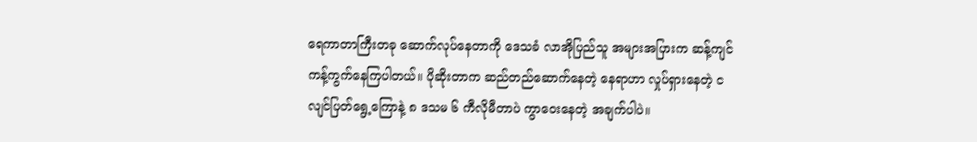ရေကာတာကြီးတခု ဆောက်လုပ်နေတာကို ဒေသခံ လာအိုပြည်သူ အများအပြားက ဆန့်ကျင်ကန့်ကွက်နေကြပါတယ်။ ပိုဆိုးတာက ဆည်တည်ဆောက်နေတဲ့ နေရာဟာ လှုပ်ရှားနေတဲ့ ငလျင်ပြတ်ရွေ့ကြောနဲ့ ၈ ဒသမ ၆ ကီလိုမီတာပဲ ကွာဝေးနေတဲ့ အချက်ပါပဲ။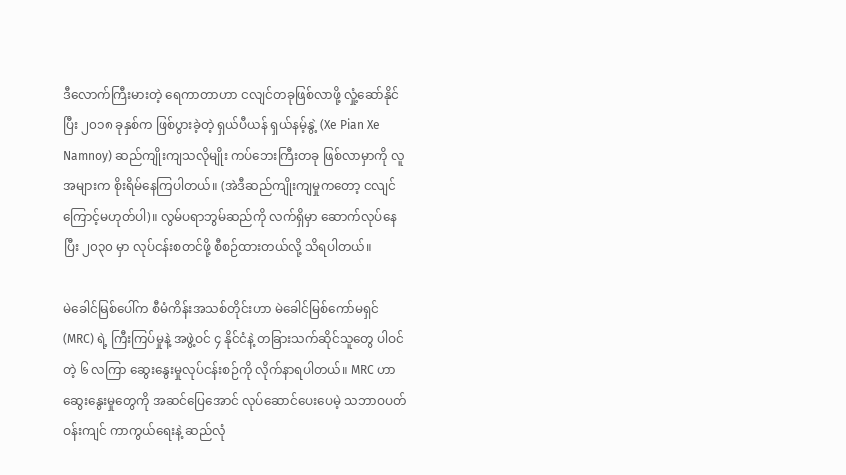ဒီလောက်ကြီးမားတဲ့ ရေကာတာဟာ ငလျင်တခုဖြစ်လာဖို့ လှုံ့ဆော်နိုင်ပြီး ၂၀၁၈ ခုနှစ်က ဖြစ်ပွားခဲ့တဲ့ ရှယ်ပီယန် ရှယ်နမ့်နွဲ့ (Xe Pian Xe Namnoy) ဆည်ကျိုးကျသလိုမျိုး ကပ်ဘေးကြီးတခု ဖြစ်လာမှာကို လူအများက စိုးရိမ်နေကြပါတယ်။ (အဲဒီဆည်ကျိုးကျမှုကတော့ ငလျင်ကြောင့်မဟုတ်ပါ)။ လွမ်ပရာဘွမ်ဆည်ကို လက်ရှိမှာ ဆောက်လုပ်နေပြီး ၂၀၃၀ မှာ လုပ်ငန်းစတင်ဖို့ စီစဉ်ထားတယ်လို့ သိရပါတယ်။

မဲခေါင်မြစ်ပေါ်က စီမံကိန်းအသစ်တိုင်းဟာ မဲခေါင်မြစ်ကော်မရှင် (MRC) ရဲ့ ကြီးကြပ်မှုနဲ့ အဖွဲ့ဝင် ၄ နိုင်ငံနဲ့ တခြားသက်ဆိုင်သူတွေ ပါဝင်တဲ့ ၆ လကြာ ဆွေးနွေးမှုလုပ်ငန်းစဉ်ကို လိုက်နာရပါတယ်။ MRC ဟာ ဆွေးနွေးမှုတွေကို အဆင်ပြေအောင် လုပ်ဆောင်ပေးပေမဲ့ သဘာဝပတ်ဝန်းကျင် ကာကွယ်ရေးနဲ့ ဆည်လုံ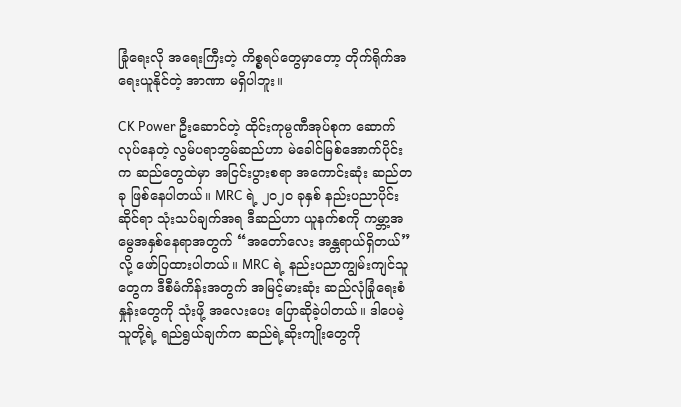ခြုံရေးလို အရေးကြီးတဲ့ ကိစ္စရပ်တွေမှာတော့ တိုက်ရိုက်အရေးယူနိုင်တဲ့ အာဏာ မရှိပါဘူး။

CK Power ဦးဆောင်တဲ့ ထိုင်းကုမ္ပဏီအုပ်စုက ဆောက်လုပ်နေတဲ့ လွမ်ပရာဘွမ်ဆည်ဟာ မဲခေါင်မြစ်အောက်ပိုင်းက ဆည်တွေထဲမှာ အငြင်းပွားစရာ အ‌ကောင်းဆုံး ဆည်တခု ဖြစ်နေပါတယ်။ MRC ရဲ့ ၂၀၂၀ ခုနှစ် နည်းပညာပိုင်းဆိုင်ရာ သုံးသပ်ချက်အရ ဒီဆည်ဟာ ယူနက်စကို ကမ္ဘာ့အမွေအနှစ်နေရာအတွက် “အတော်လေး အန္တရာယ်ရှိတယ်” လို့ ဖော်ပြထားပါတယ်။ MRC ရဲ့ နည်းပညာကျွမ်းကျင်သူတွေက ဒီစီမံကိန်းအတွက် အမြင့်မားဆုံး ဆည်လုံခြုံရေးစံနှုန်းတွေကို သုံးဖို့ အလေးပေး ပြောဆိုခဲ့ပါတယ်။ ဒါပေမဲ့ သူတို့ရဲ့ ရည်ရွယ်ချက်က ဆည်ရဲ့ဆိုးကျိုးတွေကို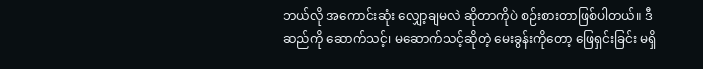ဘယ်လို အကောင်းဆုံး လျှော့ချမလဲ ဆိုတာကိုပဲ စဉ်းစားတာဖြစ်ပါတယ်။ ဒီဆည်ကို ဆောက်သင့်၊ မဆောက်သင့်ဆိုတဲ့ မေးခွန်းကိုတော့ ဖြေရှင်းခြင်း မရှိ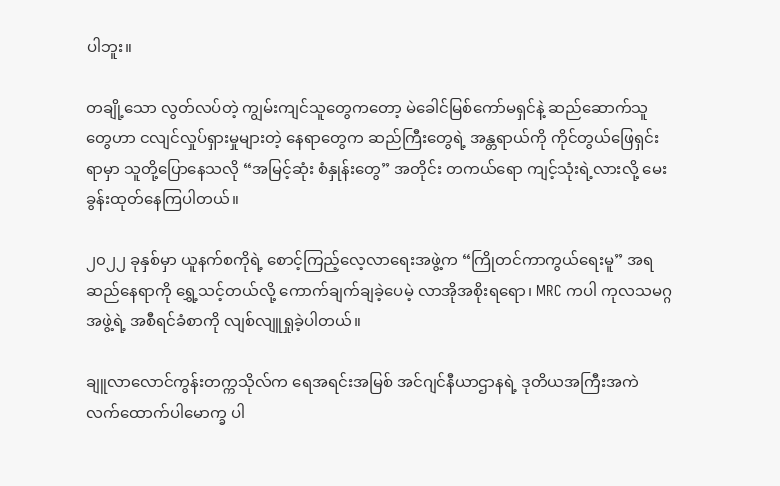ပါဘူး။

တချို့သော လွတ်လပ်တဲ့ ကျွမ်းကျင်သူတွေကတော့ မဲခေါင်မြစ်ကော်မရှင်နဲ့ ဆည်ဆောက်သူတွေဟာ ငလျင်လှုပ်ရှားမှုများတဲ့ နေရာတွေက ဆည်ကြီးတွေရဲ့ အန္တရာယ်ကို ကိုင်တွယ်ဖြေရှင်းရာမှာ သူတို့ပြောနေသလို “အမြင့်ဆုံး စံနှုန်းတွေ” အတိုင်း တကယ်ရော ကျင့်သုံးရဲ့လားလို့ မေးခွန်းထုတ်နေကြပါတယ်။

၂၀၂၂ ခုနှစ်မှာ ယူနက်စကိုရဲ့ စောင့်ကြည့်လေ့လာရေးအဖွဲ့က “ကြိုတင်ကာကွယ်ရေးမူ” အရ ဆည်နေရာကို ရွှေ့သင့်တယ်လို့ ကောက်ချက်ချခဲ့ပေမဲ့ လာအိုအစိုးရရော၊ MRC ကပါ ကုလသမဂ္ဂအဖွဲ့ရဲ့ အစီရင်ခံစာကို လျစ်လျူရှုခဲ့ပါတယ်။

ချူလာလောင်ကွန်းတက္ကသိုလ်က ရေအရင်းအမြစ် အင်ဂျင်နီယာဌာနရဲ့ ဒုတိယအကြီးအကဲ လက်ထောက်ပါမောက္ခ ပါ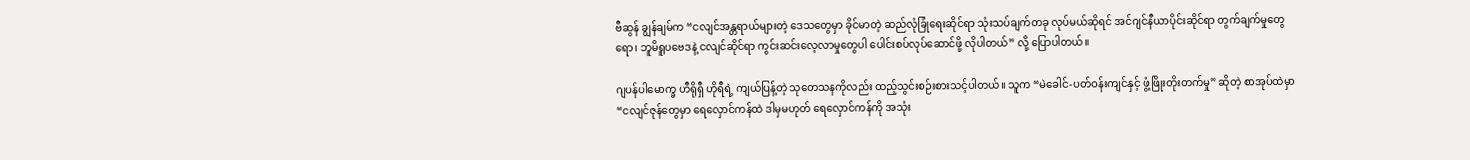ဗီဆွန် ချွန်ချမ်က “ငလျင်အန္တရာယ်များတဲ့ ဒေသတွေမှာ ခိုင်မာတဲ့ ဆည်လုံခြုံရေးဆိုင်ရာ သုံးသပ်ချက်တခု လုပ်မယ်ဆိုရင် အင်ဂျင်နီယာပိုင်းဆိုင်ရာ တွက်ချက်မှုတွေရော၊ ဘူမိရူပဗေဒနဲ့ ငလျင်ဆိုင်ရာ ကွင်းဆင်းလေ့လာမှုတွေပါ ပေါင်းစပ်လုပ်ဆောင်ဖို့ လိုပါတယ်” လို့ ပြောပါတယ်။

ဂျပန်ပါမောက္ခ ဟီရိုရှီ ဟိုရီရဲ့ ကျယ်ပြန့်တဲ့ သုတေသနကိုလည်း ထည့်သွင်းစဉ်းစားသင့်ပါတယ်။ သူက “မဲခေါင်-ပတ်ဝန်းကျင်နှင့် ဖွံ့ဖြိုးတိုးတက်မှု” ဆိုတဲ့ စာအုပ်ထဲမှာ “ငလျင်ဇုန်တွေမှာ ရေလှောင်ကန်ထဲ ဒါမှမဟုတ် ရေလှောင်ကန်ကို အသုံး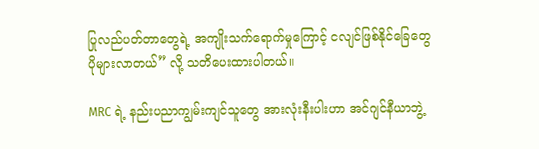ပြုလည်ပတ်တာတွေရဲ့ အကျိုးသက်ရောက်မှုကြောင့် ငလျင်ဖြစ်နိုင်ခြေတွေ ပိုများလာတယ်” လို့ သတိပေးထားပါတယ်။

MRC ရဲ့ နည်းပညာကျွမ်းကျင်သူတွေ အားလုံးနီးပါးဟာ အင်ဂျင်နီယာဘွဲ့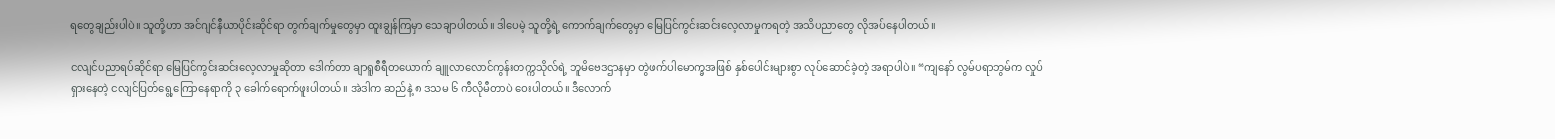ရတွေချည်းပါပဲ။ သူတို့ဟာ အင်ဂျင်နီယာပိုင်းဆိုင်ရာ တွက်ချက်မှုတွေမှာ ထူးချွန်ကြမှာ သေချာပါတယ်။ ဒါပေမဲ့ သူတို့ရဲ့ ကောက်ချက်တွေမှာ မြေပြင်ကွင်းဆင်းလေ့လာမှုကရတဲ့ အသိပညာတွေ လိုအပ်နေပါတယ်။

ငလျင်ပညာရပ်ဆိုင်ရာ မြေပြင်ကွင်းဆင်းလေ့လာမှုဆိုတာ ဒေါက်တာ ချာရူစီရီတယောက် ချူလာလောင်ကွန်းတက္ကသိုလ်ရဲ့ ဘူမိဗေဒဌာနမှာ တွဲဖက်ပါမောက္ခအဖြစ် နှစ်ပေါင်းများစွာ လုပ်ဆောင်ခဲ့တဲ့ အရာပါပဲ။ “ကျနော် လွမ်ပရာဘွမ်က လှုပ်ရှားနေတဲ့ ငလျင်ပြတ်ရွေ့ကြောနေရာကို ၃ ခေါက်ရောက်ဖူးပါတယ်။ အဲဒါက ဆည်နဲ့ ၈ ဒသမ ၆ ကီလိုမီတာပဲ ဝေးပါတယ်။ ဒီလောက်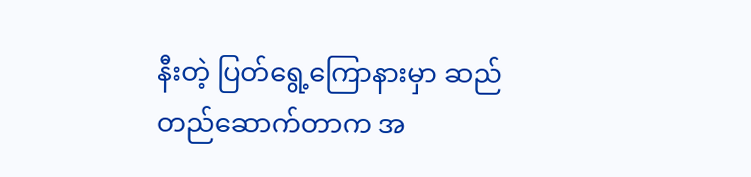နီးတဲ့ ပြတ်ရွေ့ကြောနားမှာ ဆည်တည်ဆောက်တာက အ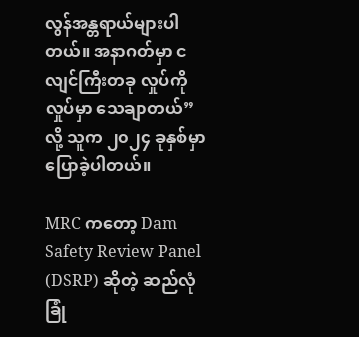လွန်အန္တရာယ်များပါတယ်။ အနာဂတ်မှာ ငလျင်ကြီးတခု လှုပ်ကိုလှုပ်မှာ သေချာတယ်” လို့ သူက ၂၀၂၄ ခုနှစ်မှာ ပြောခဲ့ပါတယ်။

MRC ကတော့ Dam Safety Review Panel (DSRP) ဆိုတဲ့ ဆည်လုံခြုံ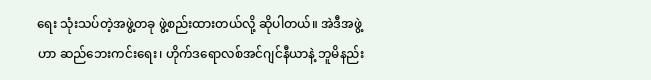ရေး သုံးသပ်တဲ့အဖွဲ့တခု ဖွဲ့စည်းထားတယ်လို့ ဆိုပါတယ်။ အဲဒီအဖွဲ့ဟာ ဆည်ဘေးကင်းရေး၊ ဟိုက်ဒရောလစ်အင်ဂျင်နီယာနဲ့ ဘူမိနည်း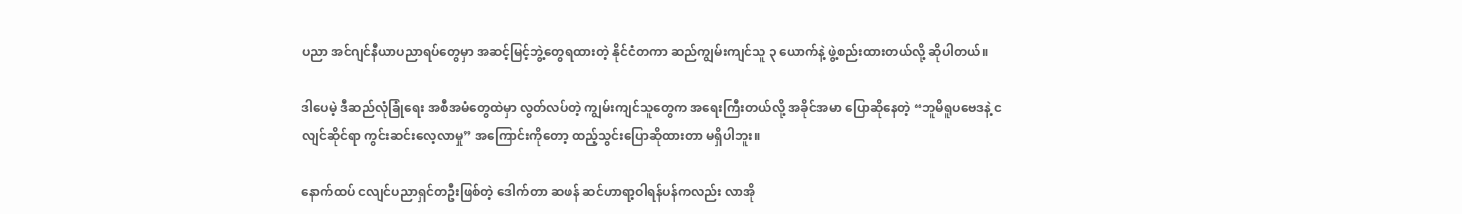ပညာ အင်ဂျင်နီယာပညာရပ်တွေမှာ အဆင့်မြင့်ဘွဲ့တွေရထားတဲ့ နိုင်ငံတကာ ဆည်ကျွမ်းကျင်သူ ၃ ယောက်နဲ့ ဖွဲ့စည်းထားတယ်လို့ ဆိုပါတယ်။

ဒါပေမဲ့ ဒီဆည်လုံခြုံရေး အစီအမံတွေထဲမှာ လွတ်လပ်တဲ့ ကျွမ်းကျင်သူတွေက အရေးကြီးတယ်လို့ အခိုင်အမာ ပြောဆိုနေတဲ့ “ဘူမိရူပဗေဒနဲ့ ငလျင်ဆိုင်ရာ ကွင်းဆင်းလေ့လာမှု” အကြောင်းကိုတော့ ထည့်သွင်းပြောဆိုထားတာ မရှိပါဘူး။

နောက်ထပ် ငလျင်ပညာရှင်တဦးဖြစ်တဲ့ ဒေါက်တာ ဆဖန် ဆင်ဟာရာ့ဝါရန်ပန်ကလည်း လာအို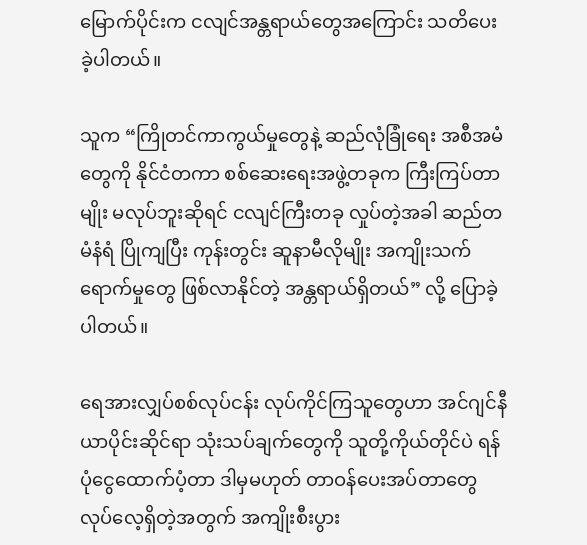မြောက်ပိုင်းက ငလျင်အန္တရာယ်တွေအကြောင်း သတိပေးခဲ့ပါတယ်။

သူက “ကြိုတင်ကာကွယ်မှုတွေနဲ့ ဆည်လုံခြုံရေး အစီအမံတွေကို နိုင်ငံတကာ စစ်ဆေးရေးအဖွဲ့တခုက ကြီးကြပ်တာမျိုး မလုပ်ဘူးဆိုရင် ငလျင်ကြီးတခု လှုပ်တဲ့အခါ ဆည်တမံနံရံ ပြိုကျပြီး ကုန်းတွင်း ဆူနာမီလိုမျိုး အကျိုးသက်ရောက်မှုတွေ ဖြစ်လာနိုင်တဲ့ အန္တရာယ်ရှိတယ်” လို့ ပြောခဲ့ပါတယ်။

ရေအားလျှပ်စစ်လုပ်ငန်း လုပ်ကိုင်ကြသူတွေဟာ အင်ဂျင်နီယာပိုင်းဆိုင်ရာ သုံးသပ်ချက်တွေကို သူတို့ကိုယ်တိုင်ပဲ ရန်ပုံငွေထောက်ပံ့တာ ဒါမှမဟုတ် တာဝန်ပေးအပ်တာတွေ လုပ်လေ့ရှိတဲ့အတွက် အကျိုးစီးပွား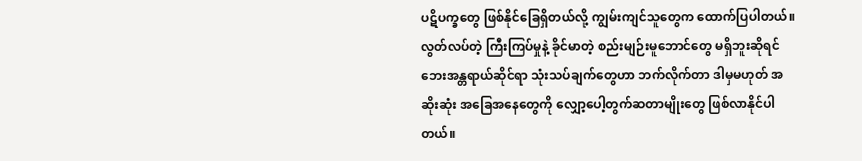ပဋိပက္ခတွေ ဖြစ်နိုင်ခြေရှိတယ်လို့ ကျွမ်းကျင်သူတွေက ထောက်ပြပါတယ်။ လွတ်လပ်တဲ့ ကြီးကြပ်မှုနဲ့ ခိုင်မာတဲ့ စည်းမျဉ်းမူဘောင်တွေ မရှိဘူးဆိုရင် ဘေးအန္တရာယ်ဆိုင်ရာ သုံးသပ်ချက်တွေဟာ ဘက်လိုက်တာ ဒါမှမဟုတ် အဆိုးဆုံး အခြေအနေတွေကို လျှော့ပေါ့တွက်ဆတာမျိုးတွေ ဖြစ်လာနိုင်ပါတယ်။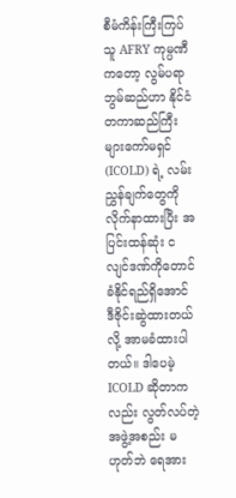စီမံကိန်းကြီးကြပ်သူ AFRY ကုမ္ပဏီကတော့ လွမ်ပရာဘွမ်ဆည်ဟာ နိုင်ငံတကာဆည်ကြီးများကော်မရှင် (ICOLD) ရဲ့ လမ်းညွှန်ချက်တွေကို လိုက်နာထားပြီး အပြင်းထန်ဆုံး ငလျင်ဒဏ်ကိုတောင် ခံနိုင်ရည်ရှိအောင် ဒီဇိုင်းဆွဲထားတယ်လို့ အာမခံထားပါတယ်။ ဒါပေမဲ့ ICOLD ဆိုတာကလည်း လွတ်လပ်တဲ့အဖွဲ့အစည်း မဟုတ်ဘဲ ရေအား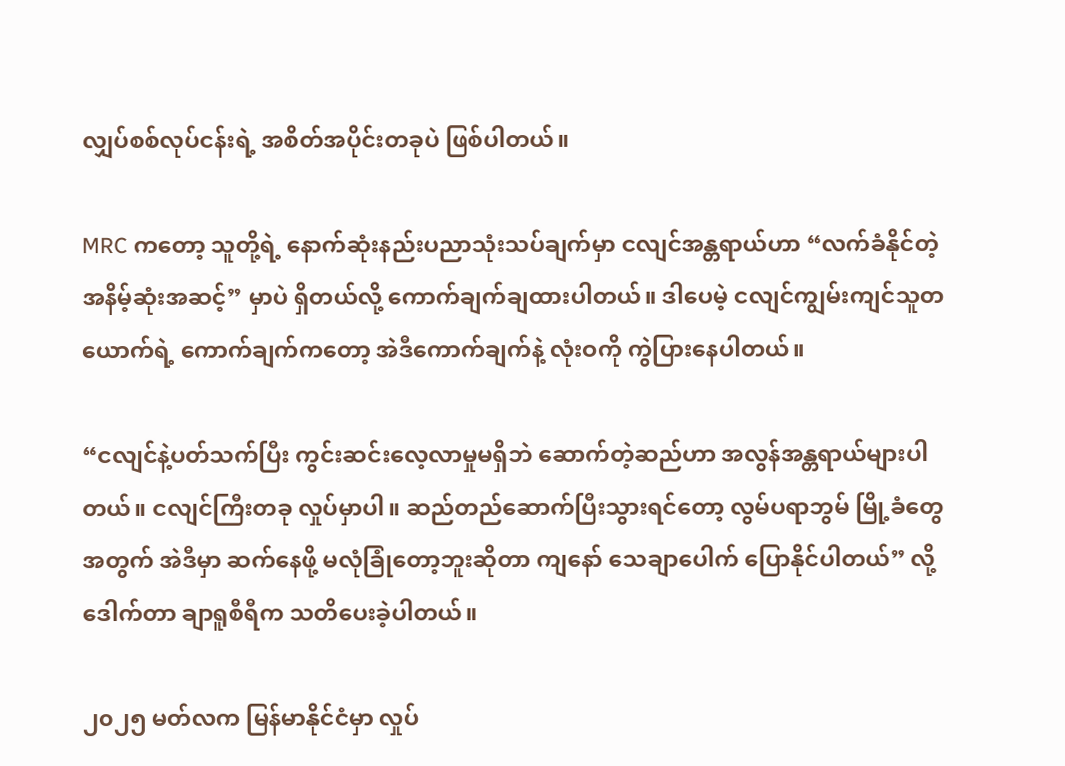လျှပ်စစ်လုပ်ငန်းရဲ့ အစိတ်အပိုင်းတခုပဲ ဖြစ်ပါတယ်။

MRC ကတော့ သူတို့ရဲ့ နောက်ဆုံးနည်းပညာသုံးသပ်ချက်မှာ ငလျင်အန္တရာယ်ဟာ “လက်ခံနိုင်တဲ့ အနိမ့်ဆုံးအဆင့်” မှာပဲ ရှိတယ်လို့ ကောက်ချက်ချထားပါတယ်။ ဒါပေမဲ့ ငလျင်ကျွမ်းကျင်သူတယောက်ရဲ့ ကောက်ချက်ကတော့ အဲဒီကောက်ချက်နဲ့ လုံးဝကို ကွဲပြားနေပါတယ်။

“ငလျင်နဲ့ပတ်သက်ပြီး ကွင်းဆင်းလေ့လာမှုမရှိဘဲ ဆောက်တဲ့ဆည်ဟာ အလွန်အန္တရာယ်များပါတယ်။ ငလျင်ကြီးတခု လှုပ်မှာပါ။ ဆည်တည်ဆောက်ပြီးသွားရင်တော့ လွမ်ပရာဘွမ် မြို့ခံတွေအတွက် အဲဒီမှာ ဆက်နေဖို့ မလုံခြုံတော့ဘူးဆိုတာ ကျနော် သေချာပေါက် ပြောနိုင်ပါတယ်” လို့ ဒေါက်တာ ချာရူစီရီက သတိပေးခဲ့ပါတယ်။

၂၀၂၅ မတ်လက မြန်မာနိုင်ငံမှာ လှုပ်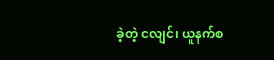ခဲ့တဲ့ ငလျင်၊ ယူနက်စ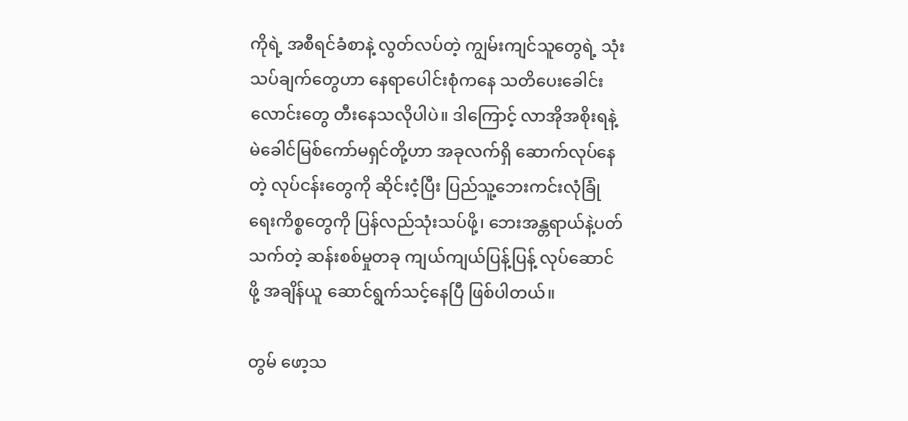ကိုရဲ့ အစီရင်ခံစာနဲ့ လွတ်လပ်တဲ့ ကျွမ်းကျင်သူတွေရဲ့ သုံးသပ်ချက်တွေဟာ နေရာပေါင်းစုံကနေ သတိပေးခေါင်းလောင်းတွေ တီးနေသလိုပါပဲ။ ဒါကြောင့် လာအိုအစိုးရနဲ့ မဲခေါင်မြစ်ကော်မရှင်တို့ဟာ အခုလက်ရှိ ဆောက်လုပ်နေတဲ့ လုပ်ငန်းတွေကို ဆိုင်းငံ့ပြီး ပြည်သူ့ဘေးကင်းလုံခြုံရေးကိစ္စတွေကို ပြန်လည်သုံးသပ်ဖို့၊ ဘေးအန္တရာယ်နဲ့ပတ်သက်တဲ့ ဆန်းစစ်မှုတခု ကျယ်ကျယ်ပြန့်ပြန့် လုပ်ဆောင်ဖို့ အချိန်ယူ ဆောင်ရွက်သင့်နေပြီ ဖြစ်ပါတယ်။

တွမ် ဖော့သ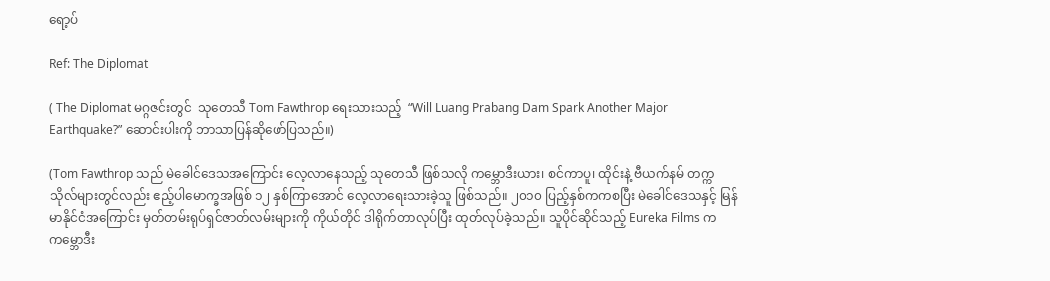ရော့ပ်

Ref: The Diplomat

( The Diplomat မဂ္ဂဇင်းတွင်  သုတေသီ Tom Fawthrop ရေးသားသည့်  “Will Luang Prabang Dam Spark Another Major Earthquake?” ဆောင်းပါးကို ဘာသာပြန်ဆိုဖော်ပြသည်။)

(Tom Fawthrop သည် မဲခေါင်ဒေသအကြောင်း လေ့လာနေသည့် သုတေသီ ဖြစ်သလို ကမ္ဘောဒီးယား၊ စင်ကာပူ၊ ထိုင်းနဲ့ ဗီယက်နမ် တက္ကသိုလ်များတွင်လည်း ဧည့်ပါမောက္ခအဖြစ် ၁၂ နှစ်ကြာအောင် လေ့လာရေးသားခဲ့သူ ဖြစ်သည်။ ၂၀၁၀ ပြည့်နှစ်ကကစပြီး မဲခေါင်ဒေသနှင့် မြန်မာနိုင်ငံအကြောင်း မှတ်တမ်းရုပ်ရှင်ဇာတ်လမ်းများကို ကိုယ်တိုင် ဒါရိုက်တာလုပ်ပြီး ထုတ်လုပ်ခဲ့သည်။ သူပိုင်ဆိုင်သည့် Eureka Films က ကမ္ဘောဒီး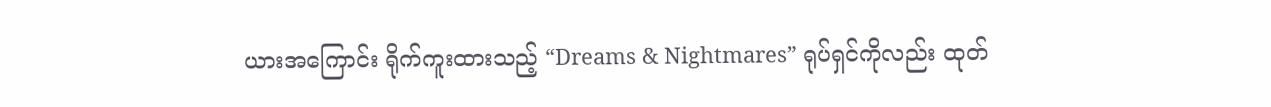ယားအကြောင်း ရိုက်ကူးထားသည့် “Dreams & Nightmares” ရုပ်ရှင်ကိုလည်း ထုတ်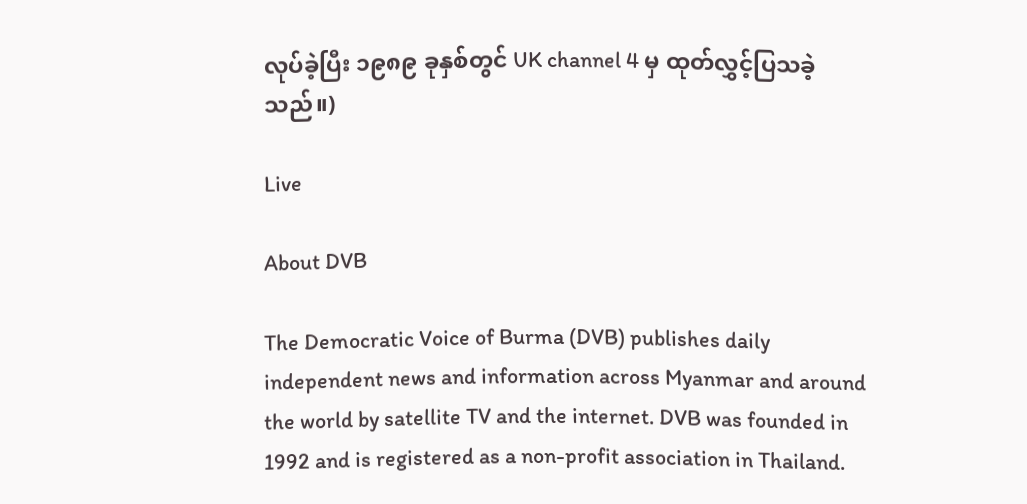လုပ်ခဲ့ပြီး ၁၉၈၉ ခုနှစ်တွင် UK channel 4 မှ ထုတ်လွှင့်ပြသခဲ့သည်။)

Live

About DVB

The Democratic Voice of Burma (DVB) publishes daily independent news and information across Myanmar and around the world by satellite TV and the internet. DVB was founded in 1992 and is registered as a non-profit association in Thailand.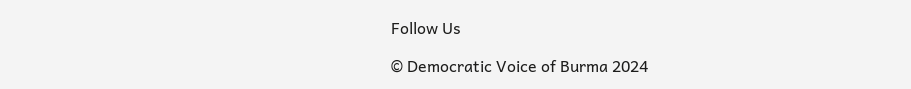Follow Us

© Democratic Voice of Burma 2024